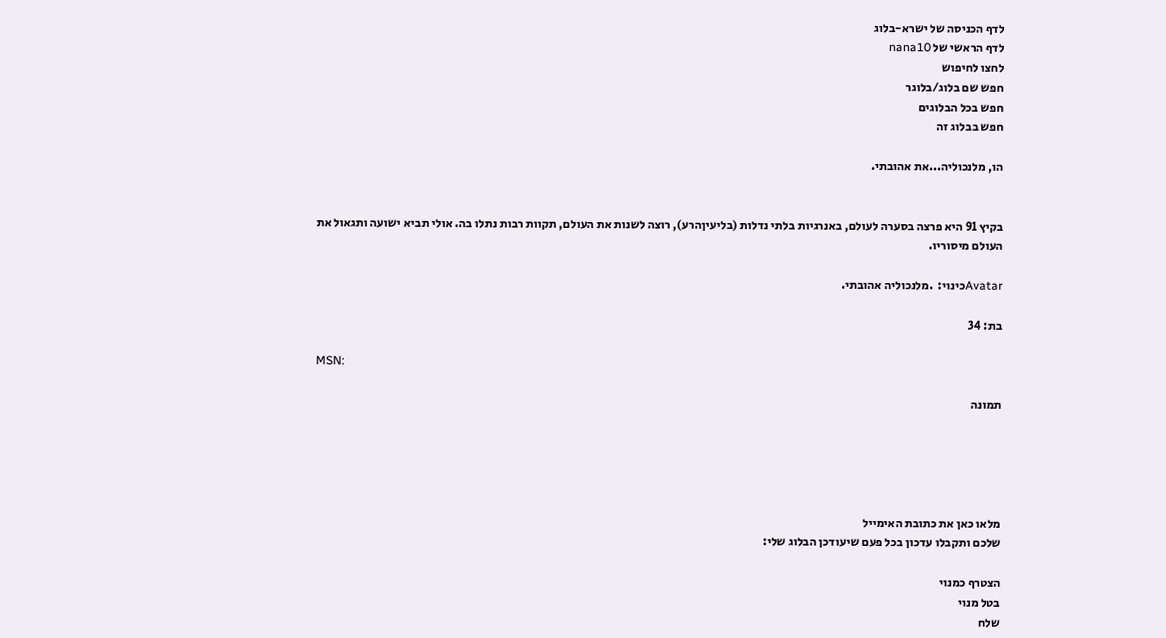לדף הכניסה של ישרא-בלוג
לדף הראשי של nana10
לחצו לחיפוש
חפש שם בלוג/בלוגר
חפש בכל הבלוגים
חפש בבלוג זה

הו, מלנכוליה...את אהובתי.


בקיץ 91 היא פרצה בסערה לעולם, באנרגיות בלתי נדלות (בליעיןהרע), רוצה לשנות את העולם, תקוות רבות נתלו בה. אולי תביא ישועה ותגאול את העולם מיסוריו.

Avatarכינוי:  .מלנכוליה אהובתי.

בת: 34

MSN:

תמונה





מלאו כאן את כתובת האימייל
שלכם ותקבלו עדכון בכל פעם שיעודכן הבלוג שלי:

הצטרף כמנוי
בטל מנוי
שלח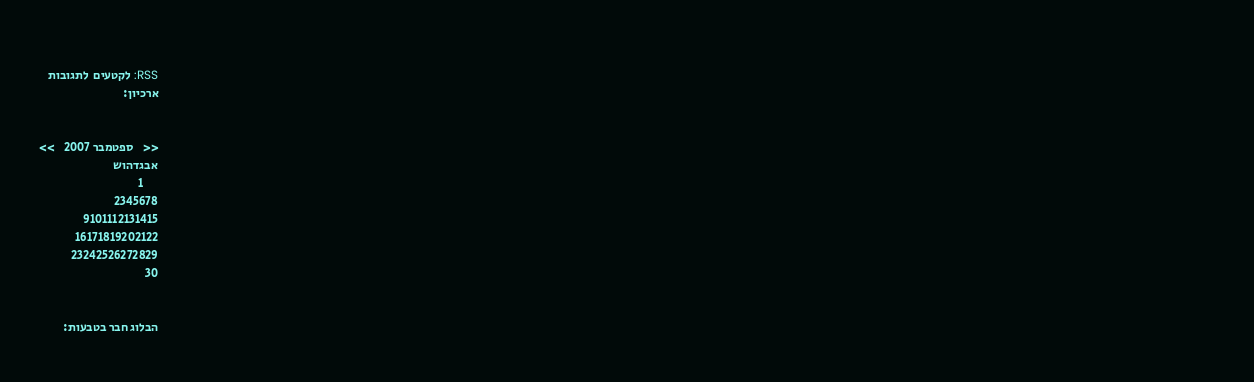RSS: לקטעים  לתגובות
ארכיון:


<<    ספטמבר 2007    >>
אבגדהוש
      1
2345678
9101112131415
16171819202122
23242526272829
30


הבלוג חבר בטבעות: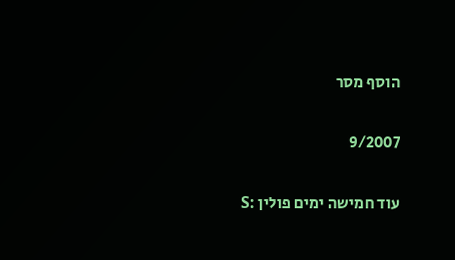הוסף מסר

9/2007

עוד חמישה ימים פולין :S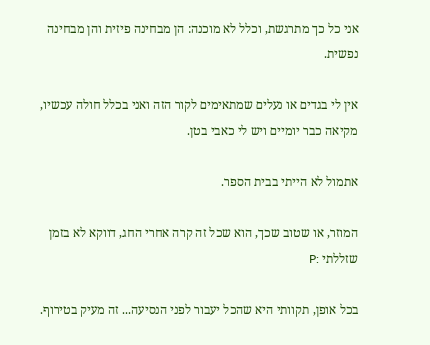אני כל כך מתרגשת, וכלל לא מוכנה: הן מבחינה פיזית והן מבחינה נפשית.

אין לי בגדים או נעלים שמתאימים לקור הזה ואני בכלל חולה עכשיו, מקיאה כבר יומיים ויש לי כאבי בטן.

אתמול לא הייתי בבית הספר.

המוזר, או שטוב שכך, הוא שכל זה קרה אחרי החג, דווקא לא בזמן שזללתי :P

בכל אופן, תקוותי היא שהכל יעבור לפני הנסיעה... זה מעיק בטירוף.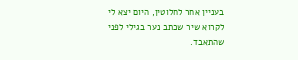בעניין אחר לחלוטין, היום יצא לי לקרוא שיר שכתב נער בגילי לפני שהתאבד.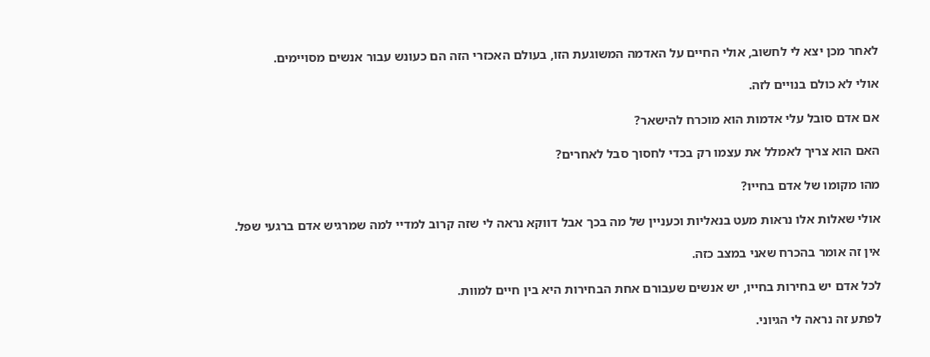לאחר מכן יצא לי לחשוב, אולי החיים על האדמה המשוגעת הזו, בעולם האכזרי הזה הם כעונש עבור אנשים מסויימים.

אולי לא כולם בנויים לזה.

אם אדם סובל עלי אדמות הוא מוכרח להישאר?

האם הוא צריך לאמלל את עצמו רק בכדי לחסוך סבל לאחרים?

מהו מקומו של אדם בחייו?

אולי שאלות אלו נראות מעט בנאליות וכעניין של מה בכך אבל דווקא נראה לי שזה קרוב למדיי למה שמרגיש אדם ברגעי שפל.

אין זה אומר בהכרח שאני במצב כזה.

לכל אדם יש בחירות בחייו, יש אנשים שעבורם אחת הבחירות היא בין חיים למוות.

לפתע זה נראה לי הגיוני.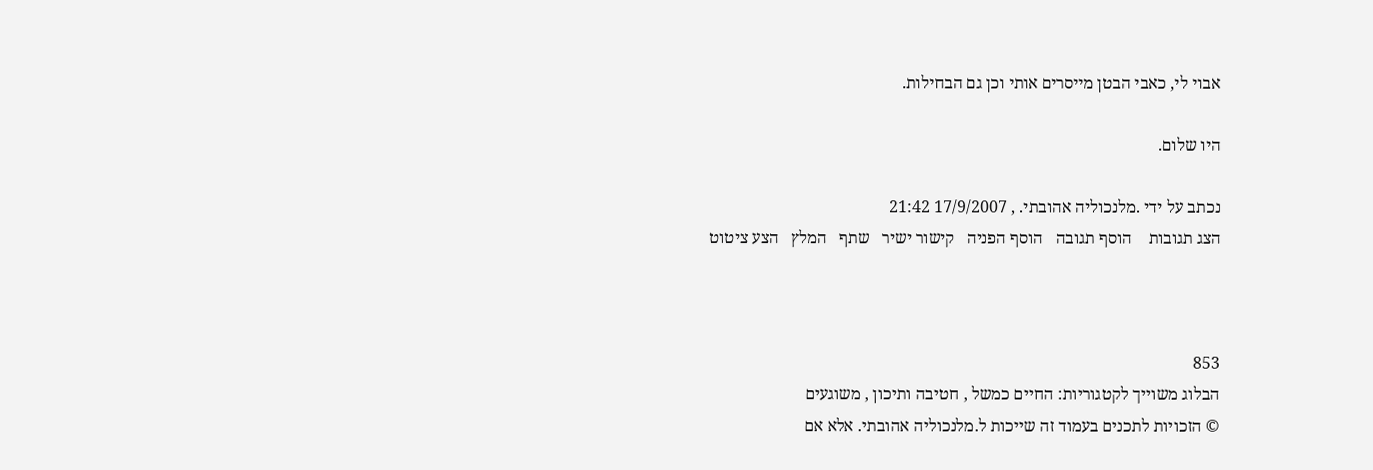אבוי לי, כאבי הבטן מייסרים אותי וכן גם הבחילות.

היו שלום.

נכתב על ידי .מלנכוליה אהובתי. , 17/9/2007 21:42
הצג תגובות    הוסף תגובה   הוסף הפניה   קישור ישיר   שתף   המלץ   הצע ציטוט



853
הבלוג משוייך לקטגוריות: החיים כמשל , חטיבה ותיכון , משוגעים
© הזכויות לתכנים בעמוד זה שייכות ל.מלנכוליה אהובתי. אלא אם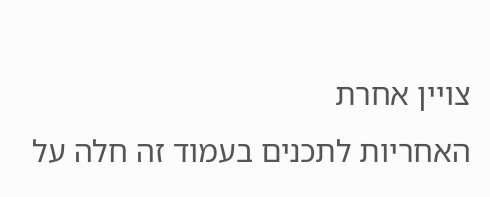צויין אחרת
האחריות לתכנים בעמוד זה חלה על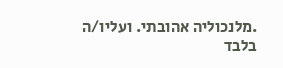.מלנכוליה אהובתי. ועליו/ה בלבד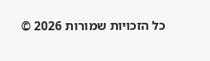כל הזכויות שמורות 2026 ©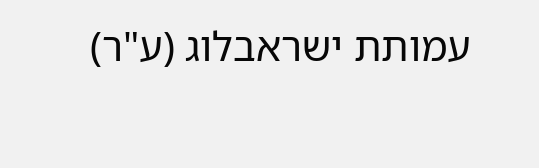עמותת ישראבלוג (ע"ר)